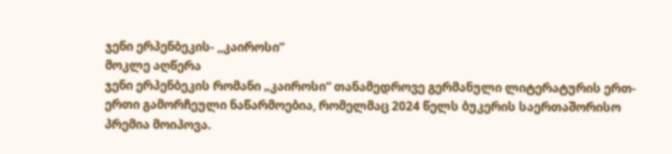ჯენი ერპენბეკის- ,,კაიროსი”
მოკლე აღწერა
ჯენი ერპენბეკის რომანი „კაიროსი“ თანამედროვე გერმანული ლიტერატურის ერთ-ერთი გამორჩეული ნაწარმოებია, რომელმაც 2024 წელს ბუკერის საერთაშორისო პრემია მოიპოვა.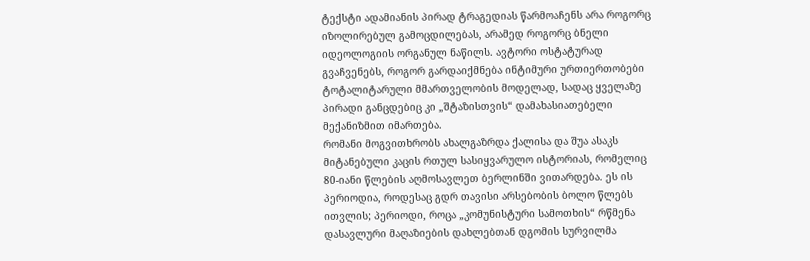ტექსტი ადამიანის პირად ტრაგედიას წარმოაჩენს არა როგორც იზოლირებულ გამოცდილებას, არამედ როგორც ბნელი იდეოლოგიის ორგანულ ნაწილს. ავტორი ოსტატურად გვაჩვენებს, როგორ გარდაიქმნება ინტიმური ურთიერთობები ტოტალიტარული მმართველობის მოდელად, სადაც ყველაზე პირადი განცდებიც კი „შტაზისთვის“ დამახასიათებელი მექანიზმით იმართება.
რომანი მოგვითხრობს ახალგაზრდა ქალისა და შუა ასაკს მიტანებული კაცის რთულ სასიყვარულო ისტორიას, რომელიც 80-იანი წლების აღმოსავლეთ ბერლინში ვითარდება. ეს ის პერიოდია, როდესაც გდრ თავისი არსებობის ბოლო წლებს ითვლის; პერიოდი, როცა „კომუნისტური სამოთხის“ რწმენა დასავლური მაღაზიების დახლებთან დგომის სურვილმა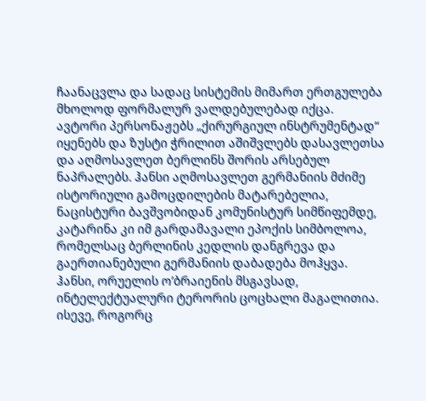ჩაანაცვლა და სადაც სისტემის მიმართ ერთგულება მხოლოდ ფორმალურ ვალდებულებად იქცა.
ავტორი პერსონაჟებს „ქირურგიულ ინსტრუმენტად“ იყენებს და ზუსტი ჭრილით აშიშვლებს დასავლეთსა და აღმოსავლეთ ბერლინს შორის არსებულ ნაპრალებს. ჰანსი აღმოსავლეთ გერმანიის მძიმე ისტორიული გამოცდილების მატარებელია, ნაცისტური ბავშვობიდან კომუნისტურ სიმწიფემდე, კატარინა კი იმ გარდამავალი ეპოქის სიმბოლოა, რომელსაც ბერლინის კედლის დანგრევა და გაერთიანებული გერმანიის დაბადება მოჰყვა.
ჰანსი, ორუელის ო’ბრაიენის მსგავსად, ინტელექტუალური ტერორის ცოცხალი მაგალითია. ისევე, როგორც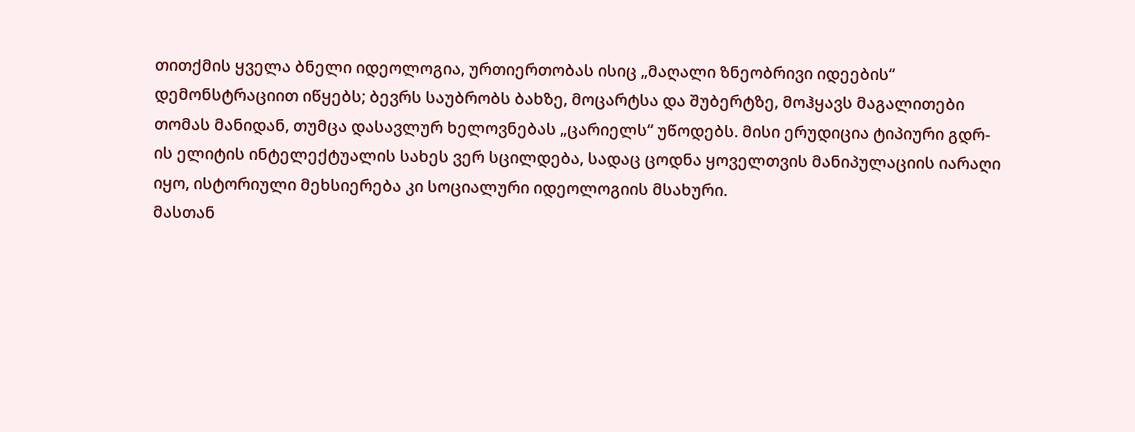თითქმის ყველა ბნელი იდეოლოგია, ურთიერთობას ისიც „მაღალი ზნეობრივი იდეების“ დემონსტრაციით იწყებს; ბევრს საუბრობს ბახზე, მოცარტსა და შუბერტზე, მოჰყავს მაგალითები თომას მანიდან, თუმცა დასავლურ ხელოვნებას „ცარიელს“ უწოდებს. მისი ერუდიცია ტიპიური გდრ-ის ელიტის ინტელექტუალის სახეს ვერ სცილდება, სადაც ცოდნა ყოველთვის მანიპულაციის იარაღი იყო, ისტორიული მეხსიერება კი სოციალური იდეოლოგიის მსახური.
მასთან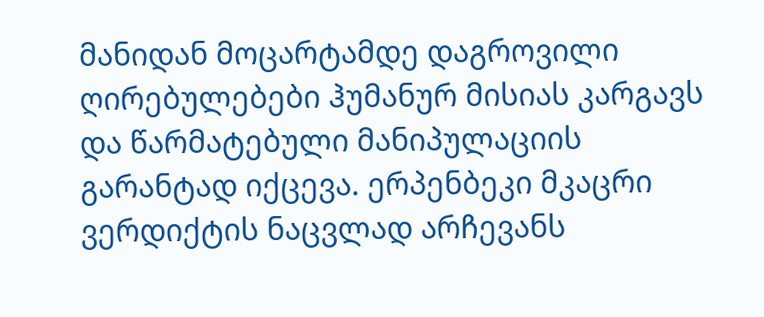მანიდან მოცარტამდე დაგროვილი ღირებულებები ჰუმანურ მისიას კარგავს და წარმატებული მანიპულაციის გარანტად იქცევა. ერპენბეკი მკაცრი ვერდიქტის ნაცვლად არჩევანს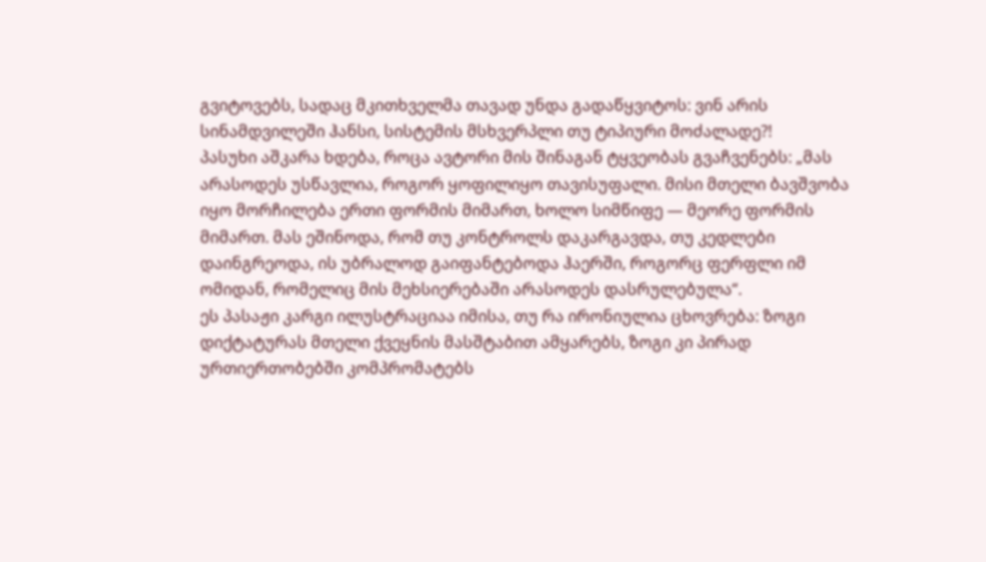გვიტოვებს, სადაც მკითხველმა თავად უნდა გადაწყვიტოს: ვინ არის სინამდვილეში ჰანსი, სისტემის მსხვერპლი თუ ტიპიური მოძალადე?!
პასუხი აშკარა ხდება, როცა ავტორი მის შინაგან ტყვეობას გვაჩვენებს: „მას არასოდეს უსწავლია, როგორ ყოფილიყო თავისუფალი. მისი მთელი ბავშვობა იყო მორჩილება ერთი ფორმის მიმართ, ხოლო სიმწიფე — მეორე ფორმის მიმართ. მას ეშინოდა, რომ თუ კონტროლს დაკარგავდა, თუ კედლები დაინგრეოდა, ის უბრალოდ გაიფანტებოდა ჰაერში, როგორც ფერფლი იმ ომიდან, რომელიც მის მეხსიერებაში არასოდეს დასრულებულა“.
ეს პასაჟი კარგი ილუსტრაციაა იმისა, თუ რა ირონიულია ცხოვრება: ზოგი დიქტატურას მთელი ქვეყნის მასშტაბით ამყარებს, ზოგი კი პირად ურთიერთობებში კომპრომატებს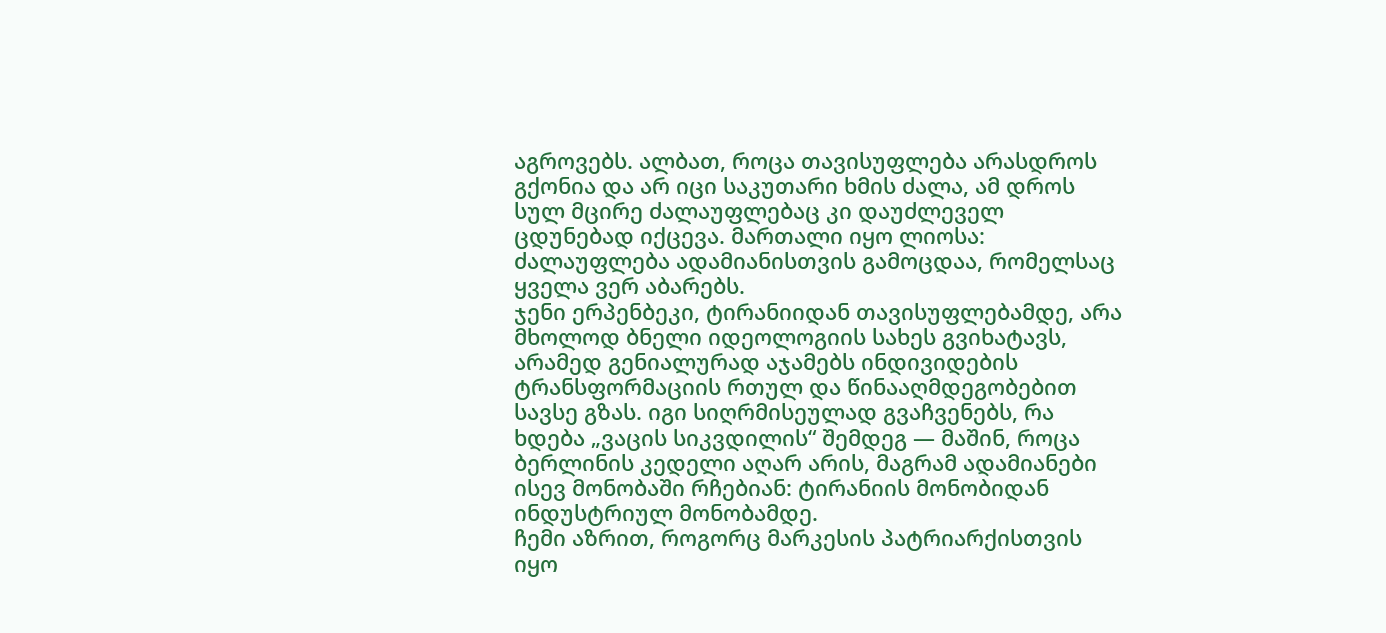აგროვებს. ალბათ, როცა თავისუფლება არასდროს გქონია და არ იცი საკუთარი ხმის ძალა, ამ დროს სულ მცირე ძალაუფლებაც კი დაუძლეველ ცდუნებად იქცევა. მართალი იყო ლიოსა: ძალაუფლება ადამიანისთვის გამოცდაა, რომელსაც ყველა ვერ აბარებს.
ჯენი ერპენბეკი, ტირანიიდან თავისუფლებამდე, არა მხოლოდ ბნელი იდეოლოგიის სახეს გვიხატავს, არამედ გენიალურად აჯამებს ინდივიდების ტრანსფორმაციის რთულ და წინააღმდეგობებით სავსე გზას. იგი სიღრმისეულად გვაჩვენებს, რა ხდება „ვაცის სიკვდილის“ შემდეგ — მაშინ, როცა ბერლინის კედელი აღარ არის, მაგრამ ადამიანები ისევ მონობაში რჩებიან: ტირანიის მონობიდან ინდუსტრიულ მონობამდე.
ჩემი აზრით, როგორც მარკესის პატრიარქისთვის იყო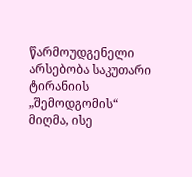წარმოუდგენელი არსებობა საკუთარი ტირანიის „შემოდგომის“ მიღმა, ისე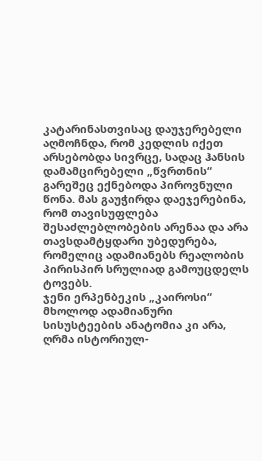კატარინასთვისაც დაუჯერებელი აღმოჩნდა, რომ კედლის იქეთ არსებობდა სივრცე, სადაც ჰანსის დამამცირებელი „წვრთნის“ გარეშეც ექნებოდა პიროვნული წონა. მას გაუჭირდა დაეჯერებინა, რომ თავისუფლება შესაძლებლობების არენაა და არა თავსდამტყდარი უბედურება, რომელიც ადამიანებს რეალობის პირისპირ სრულიად გამოუცდელს ტოვებს.
ჯენი ერპენბეკის „კაიროსი“ მხოლოდ ადამიანური სისუსტეების ანატომია კი არა, ღრმა ისტორიულ-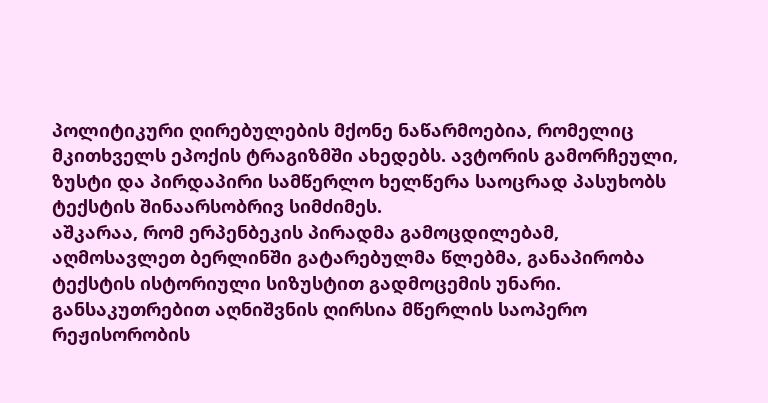პოლიტიკური ღირებულების მქონე ნაწარმოებია, რომელიც მკითხველს ეპოქის ტრაგიზმში ახედებს. ავტორის გამორჩეული, ზუსტი და პირდაპირი სამწერლო ხელწერა საოცრად პასუხობს ტექსტის შინაარსობრივ სიმძიმეს.
აშკარაა, რომ ერპენბეკის პირადმა გამოცდილებამ, აღმოსავლეთ ბერლინში გატარებულმა წლებმა, განაპირობა ტექსტის ისტორიული სიზუსტით გადმოცემის უნარი. განსაკუთრებით აღნიშვნის ღირსია მწერლის საოპერო რეჟისორობის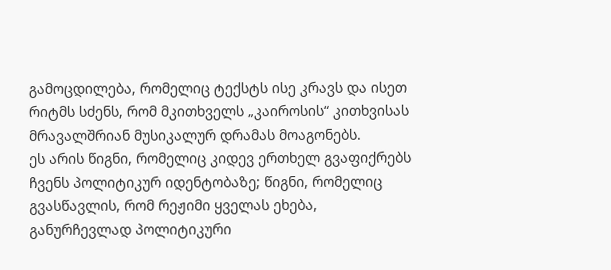გამოცდილება, რომელიც ტექსტს ისე კრავს და ისეთ რიტმს სძენს, რომ მკითხველს „კაიროსის“ კითხვისას მრავალშრიან მუსიკალურ დრამას მოაგონებს.
ეს არის წიგნი, რომელიც კიდევ ერთხელ გვაფიქრებს ჩვენს პოლიტიკურ იდენტობაზე; წიგნი, რომელიც გვასწავლის, რომ რეჟიმი ყველას ეხება, განურჩევლად პოლიტიკური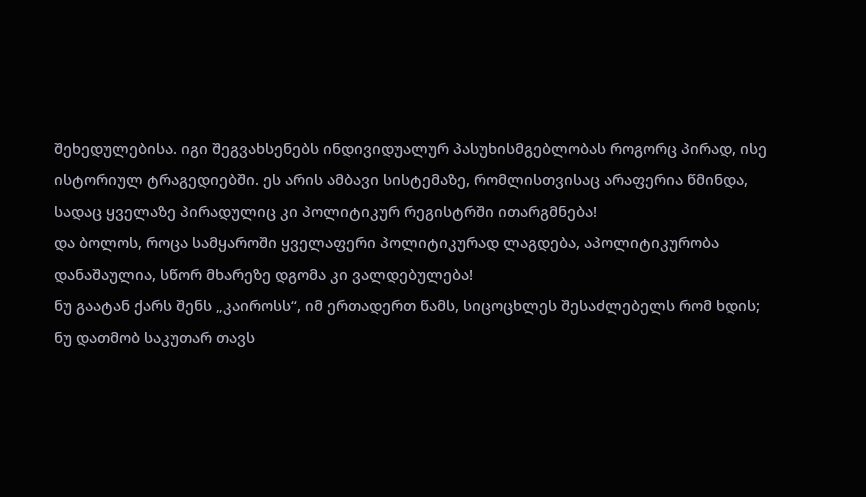შეხედულებისა. იგი შეგვახსენებს ინდივიდუალურ პასუხისმგებლობას როგორც პირად, ისე ისტორიულ ტრაგედიებში. ეს არის ამბავი სისტემაზე, რომლისთვისაც არაფერია წმინდა, სადაც ყველაზე პირადულიც კი პოლიტიკურ რეგისტრში ითარგმნება!
და ბოლოს, როცა სამყაროში ყველაფერი პოლიტიკურად ლაგდება, აპოლიტიკურობა დანაშაულია, სწორ მხარეზე დგომა კი ვალდებულება!
ნუ გაატან ქარს შენს „კაიროსს“, იმ ერთადერთ წამს, სიცოცხლეს შესაძლებელს რომ ხდის; ნუ დათმობ საკუთარ თავს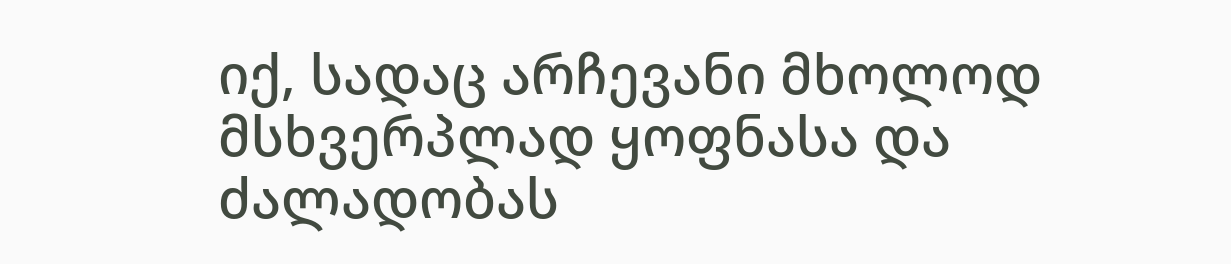იქ, სადაც არჩევანი მხოლოდ მსხვერპლად ყოფნასა და ძალადობას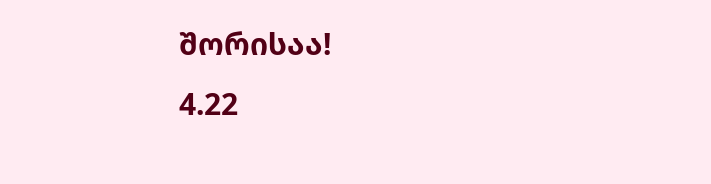შორისაა!
4.22